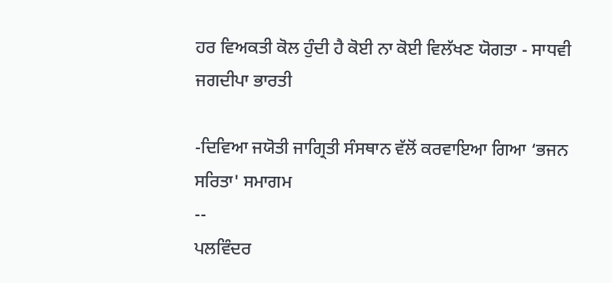ਹਰ ਵਿਅਕਤੀ ਕੋਲ ਹੁੰਦੀ ਹੈ ਕੋਈ ਨਾ ਕੋਈ ਵਿਲੱਖਣ ਯੋਗਤਾ - ਸਾਧਵੀ ਜਗਦੀਪਾ ਭਾਰਤੀ

-ਦਿਵਿਆ ਜਯੋਤੀ ਜਾਗ੍ਰਿਤੀ ਸੰਸਥਾਨ ਵੱਲੋਂ ਕਰਵਾਇਆ ਗਿਆ ‘ਭਜਨ ਸਰਿਤਾ' ਸਮਾਗਮ
--
ਪਲਵਿੰਦਰ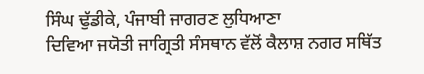ਸਿੰਘ ਢੁੱਡੀਕੇ, ਪੰਜਾਬੀ ਜਾਗਰਣ ਲੁਧਿਆਣਾ
ਦਿਵਿਆ ਜਯੋਤੀ ਜਾਗ੍ਰਿਤੀ ਸੰਸਥਾਨ ਵੱਲੋਂ ਕੈਲਾਸ਼ ਨਗਰ ਸਥਿੱਤ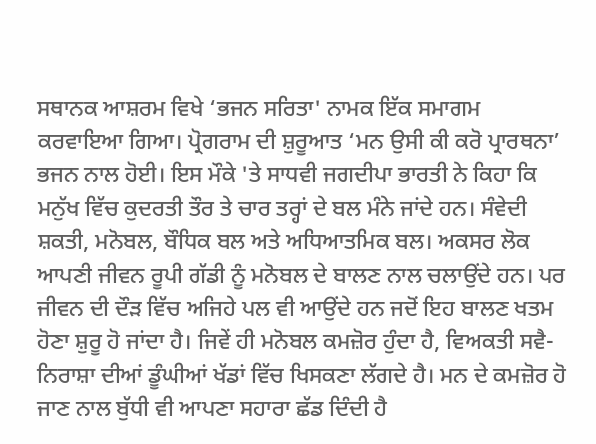ਸਥਾਨਕ ਆਸ਼ਰਮ ਵਿਖੇ ‘ਭਜਨ ਸਰਿਤਾ' ਨਾਮਕ ਇੱਕ ਸਮਾਗਮ ਕਰਵਾਇਆ ਗਿਆ। ਪ੍ਰੋਗਰਾਮ ਦੀ ਸ਼ੁਰੂਆਤ ‘ਮਨ ਉਸੀ ਕੀ ਕਰੋ ਪ੍ਰਾਰਥਨਾ’ ਭਜਨ ਨਾਲ ਹੋਈ। ਇਸ ਮੌਕੇ 'ਤੇ ਸਾਧਵੀ ਜਗਦੀਪਾ ਭਾਰਤੀ ਨੇ ਕਿਹਾ ਕਿ ਮਨੁੱਖ ਵਿੱਚ ਕੁਦਰਤੀ ਤੌਰ ਤੇ ਚਾਰ ਤਰ੍ਹਾਂ ਦੇ ਬਲ ਮੰਨੇ ਜਾਂਦੇ ਹਨ। ਸੰਵੇਦੀ ਸ਼ਕਤੀ, ਮਨੋਬਲ, ਬੌਧਿਕ ਬਲ ਅਤੇ ਅਧਿਆਤਮਿਕ ਬਲ। ਅਕਸਰ ਲੋਕ ਆਪਣੀ ਜੀਵਨ ਰੂਪੀ ਗੱਡੀ ਨੂੰ ਮਨੋਬਲ ਦੇ ਬਾਲਣ ਨਾਲ ਚਲਾਉਂਦੇ ਹਨ। ਪਰ ਜੀਵਨ ਦੀ ਦੌੜ ਵਿੱਚ ਅਜਿਹੇ ਪਲ ਵੀ ਆਉਂਦੇ ਹਨ ਜਦੋਂ ਇਹ ਬਾਲਣ ਖਤਮ ਹੋਣਾ ਸ਼ੁਰੂ ਹੋ ਜਾਂਦਾ ਹੈ। ਜਿਵੇਂ ਹੀ ਮਨੋਬਲ ਕਮਜ਼ੋਰ ਹੁੰਦਾ ਹੈ, ਵਿਅਕਤੀ ਸਵੈ-ਨਿਰਾਸ਼ਾ ਦੀਆਂ ਡੂੰਘੀਆਂ ਖੱਡਾਂ ਵਿੱਚ ਖਿਸਕਣਾ ਲੱਗਦੇ ਹੈ। ਮਨ ਦੇ ਕਮਜ਼ੋਰ ਹੋ ਜਾਣ ਨਾਲ ਬੁੱਧੀ ਵੀ ਆਪਣਾ ਸਹਾਰਾ ਛੱਡ ਦਿੰਦੀ ਹੈ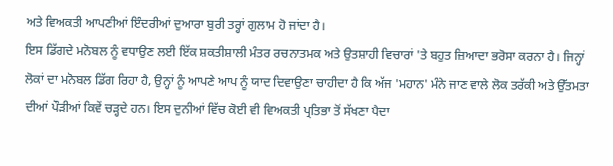ਅਤੇ ਵਿਅਕਤੀ ਆਪਣੀਆਂ ਇੰਦਰੀਆਂ ਦੁਆਰਾ ਬੁਰੀ ਤਰ੍ਹਾਂ ਗੁਲਾਮ ਹੋ ਜਾਂਦਾ ਹੈ।
ਇਸ ਡਿੱਗਦੇ ਮਨੋਬਲ ਨੂੰ ਵਧਾਉਣ ਲਈ ਇੱਕ ਸ਼ਕਤੀਸ਼ਾਲੀ ਮੰਤਰ ਰਚਨਾਤਮਕ ਅਤੇ ਉਤਸ਼ਾਹੀ ਵਿਚਾਰਾਂ 'ਤੇ ਬਹੁਤ ਜ਼ਿਆਦਾ ਭਰੋਸਾ ਕਰਨਾ ਹੈ। ਜਿਨ੍ਹਾਂ ਲੋਕਾਂ ਦਾ ਮਨੋਬਲ ਡਿੱਗ ਰਿਹਾ ਹੈ, ਉਨ੍ਹਾਂ ਨੂੰ ਆਪਣੇ ਆਪ ਨੂੰ ਯਾਦ ਦਿਵਾਉਣਾ ਚਾਹੀਦਾ ਹੈ ਕਿ ਅੱਜ 'ਮਹਾਨ' ਮੰਨੇ ਜਾਣ ਵਾਲੇ ਲੋਕ ਤਰੱਕੀ ਅਤੇ ਉੱਤਮਤਾ ਦੀਆਂ ਪੌੜੀਆਂ ਕਿਵੇਂ ਚੜ੍ਹਦੇ ਹਨ। ਇਸ ਦੁਨੀਆਂ ਵਿੱਚ ਕੋਈ ਵੀ ਵਿਅਕਤੀ ਪ੍ਰਤਿਭਾ ਤੋਂ ਸੱਖਣਾ ਪੈਦਾ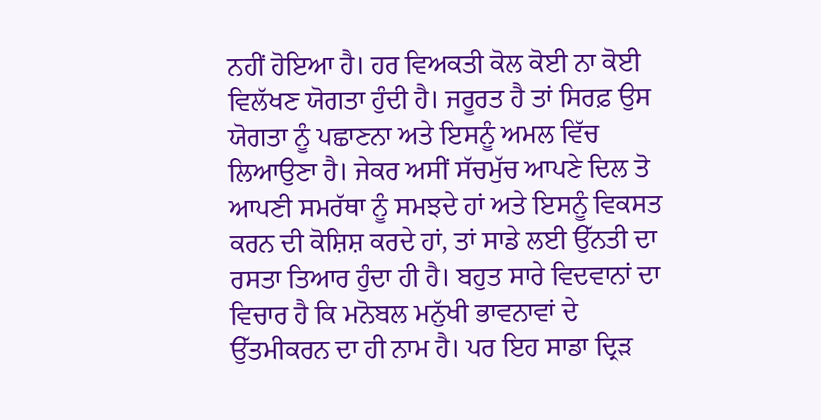ਨਹੀਂ ਹੋਇਆ ਹੈ। ਹਰ ਵਿਅਕਤੀ ਕੋਲ ਕੋਈ ਨਾ ਕੋਈ ਵਿਲੱਖਣ ਯੋਗਤਾ ਹੁੰਦੀ ਹੈ। ਜਰੂਰਤ ਹੈ ਤਾਂ ਸਿਰਫ਼ ਉਸ ਯੋਗਤਾ ਨੂੰ ਪਛਾਣਨਾ ਅਤੇ ਇਸਨੂੰ ਅਮਲ ਵਿੱਚ ਲਿਆਉਣਾ ਹੈ। ਜੇਕਰ ਅਸੀਂ ਸੱਚਮੁੱਚ ਆਪਣੇ ਦਿਲ ਤੋ ਆਪਣੀ ਸਮਰੱਥਾ ਨੂੰ ਸਮਝਦੇ ਹਾਂ ਅਤੇ ਇਸਨੂੰ ਵਿਕਸਤ ਕਰਨ ਦੀ ਕੋਸ਼ਿਸ਼ ਕਰਦੇ ਹਾਂ, ਤਾਂ ਸਾਡੇ ਲਈ ਉੱਨਤੀ ਦਾ ਰਸਤਾ ਤਿਆਰ ਹੁੰਦਾ ਹੀ ਹੈ। ਬਹੁਤ ਸਾਰੇ ਵਿਦਵਾਨਾਂ ਦਾ ਵਿਚਾਰ ਹੈ ਕਿ ਮਨੋਬਲ ਮਨੁੱਖੀ ਭਾਵਨਾਵਾਂ ਦੇ ਉੱਤਮੀਕਰਨ ਦਾ ਹੀ ਨਾਮ ਹੈ। ਪਰ ਇਹ ਸਾਡਾ ਦ੍ਰਿੜ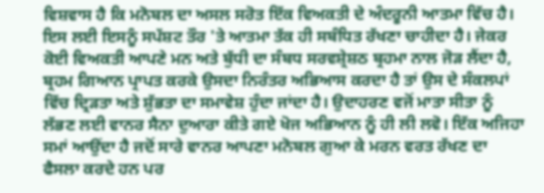ਵਿਸ਼ਵਾਸ ਹੈ ਕਿ ਮਨੋਬਲ ਦਾ ਅਸਲ ਸਰੋਤ ਇੱਕ ਵਿਅਕਤੀ ਦੇ ਅੰਦਰੂਨੀ ਆਤਮਾ ਵਿੱਚ ਹੈ। ਇਸ ਲਈ ਇਸਨੂੰ ਸਪੱਸ਼ਟ ਤੌਰ 'ਤੇ ਆਤਮਾ ਤੱਕ ਹੀ ਸਬੰਧਿਤ ਰੱਖਣਾ ਚਾਹੀਦਾ ਹੈ। ਜੇਕਰ ਕੋਈ ਵਿਅਕਤੀ ਆਪਣੇ ਮਨ ਅਤੇ ਬੁੱਧੀ ਦਾ ਸੰਬਧ ਸਰਵਸ਼੍ਰੇਸ਼ਠ ਬ੍ਰਹਮਾ ਨਾਲ ਜੋੜ ਲੈਂਦਾ ਹੈ, ਬ੍ਰਹਮ ਗਿਆਨ ਪ੍ਰਾਪਤ ਕਰਕੇ ਉਸਦਾ ਨਿਰੰਤਰ ਅਭਿਆਸ ਕਰਦਾ ਹੈ ਤਾਂ ਉਸ ਦੇ ਸੰਕਲਪਾਂ ਵਿੱਚ ਦ੍ਰਿੜਤਾ ਅਤੇ ਸ਼ੁੱਭਤਾ ਦਾ ਸਮਾਵੇਸ਼ ਹੁੰਦਾ ਜਾਂਦਾ ਹੈ। ਉਦਾਹਰਣ ਵਜੋਂ ਮਾਤਾ ਸੀਤਾ ਨੂੰ ਲੱਭਣ ਲਈ ਵਾਨਰ ਸੈਨਾ ਦੁਆਰਾ ਕੀਤੇ ਗਏ ਖੋਜ ਅਭਿਆਨ ਨੂੰ ਹੀ ਲੀ ਲਵੋ। ਇੱਕ ਅਜਿਹਾ ਸਮਾਂ ਆਉਂਦਾ ਹੈ ਜਦੋਂ ਸਾਰੇ ਵਾਨਰ ਆਪਣਾ ਮਨੋਬਲ ਗੁਆ ਕੇ ਮਰਨ ਵਰਤ ਰੱਖਣ ਦਾ ਫੈਸਲਾ ਕਰਦੇ ਹਨ ਪਰ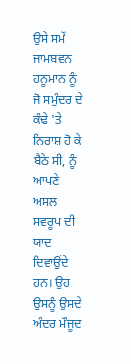ਉਸੇ ਸਮੇਂ ਜਾਮਬਵਨ ਹਨੂਮਾਨ ਨੂੰ ਜੋ ਸਮੁੰਦਰ ਦੇ ਕੰਢੇ 'ਤੇ ਨਿਰਾਸ਼ ਹੋ ਕੇ ਬੈਠੇ ਸੀ, ਨੂੰ ਆਪਣੇ ਅਸਲ ਸਵਰੂਪ ਦੀ ਯਾਦ ਦਿਵਾਉਂਦੇ ਹਨ। ਉਹ ਉਸਨੂੰ ਉਸਦੇ ਅੰਦਰ ਮੌਜੂਦ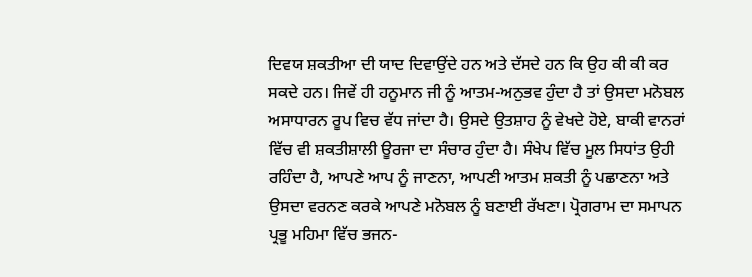ਦਿਵਯ ਸ਼ਕਤੀਆ ਦੀ ਯਾਦ ਦਿਵਾਉਂਦੇ ਹਨ ਅਤੇ ਦੱਸਦੇ ਹਨ ਕਿ ਉਹ ਕੀ ਕੀ ਕਰ ਸਕਦੇ ਹਨ। ਜਿਵੇਂ ਹੀ ਹਨੂਮਾਨ ਜੀ ਨੂੰ ਆਤਮ-ਅਨੁਭਵ ਹੁੰਦਾ ਹੈ ਤਾਂ ਉਸਦਾ ਮਨੋਬਲ ਅਸਾਧਾਰਨ ਰੂਪ ਵਿਚ ਵੱਧ ਜਾਂਦਾ ਹੈ। ਉਸਦੇ ਉਤਸ਼ਾਹ ਨੂੰ ਵੇਖਦੇ ਹੋਏ, ਬਾਕੀ ਵਾਨਰਾਂ ਵਿੱਚ ਵੀ ਸ਼ਕਤੀਸ਼ਾਲੀ ਊਰਜਾ ਦਾ ਸੰਚਾਰ ਹੁੰਦਾ ਹੈ। ਸੰਖੇਪ ਵਿੱਚ ਮੂਲ ਸਿਧਾਂਤ ਉਹੀ ਰਹਿੰਦਾ ਹੈ, ਆਪਣੇ ਆਪ ਨੂੰ ਜਾਣਨਾ, ਆਪਣੀ ਆਤਮ ਸ਼ਕਤੀ ਨੂੰ ਪਛਾਣਨਾ ਅਤੇ ਉਸਦਾ ਵਰਨਣ ਕਰਕੇ ਆਪਣੇ ਮਨੋਬਲ ਨੂੰ ਬਣਾਈ ਰੱਖਣਾ। ਪ੍ਰੋਗਰਾਮ ਦਾ ਸਮਾਪਨ ਪ੍ਰਭੂ ਮਹਿਮਾ ਵਿੱਚ ਭਜਨ-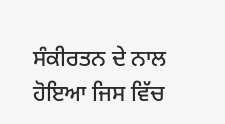ਸੰਕੀਰਤਨ ਦੇ ਨਾਲ ਹੋਇਆ ਜਿਸ ਵਿੱਚ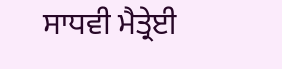ਸਾਧਵੀ ਮੈਤ੍ਰੇਈ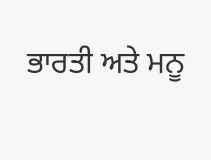ਭਾਰਤੀ ਅਤੇ ਮਨੂ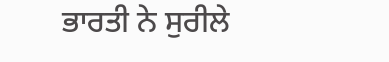ਭਾਰਤੀ ਨੇ ਸੁਰੀਲੇ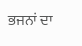ਭਜਨਾਂ ਦਾ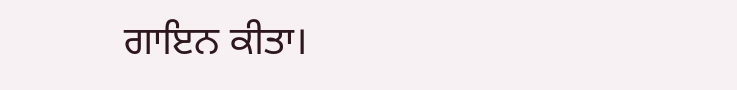ਗਾਇਨ ਕੀਤਾ।